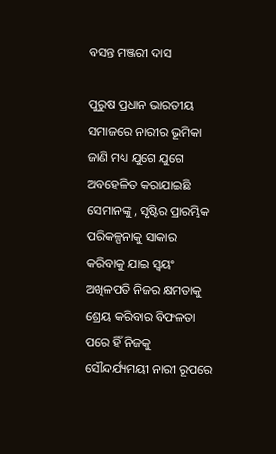ବସନ୍ତ ମଞ୍ଜରୀ ଦାସ

ପୁରୁଷ ପ୍ରଧାନ ଭାରତୀୟ ସମାଜରେ ନାରୀର ଭୂମିକା ଜାଣି ମଧ୍ୟ ଯୁଗେ ଯୁଗେ ଅବହେଳିତ କରାଯାଇଛି ସେମାନଙ୍କୁ , ସୃଷ୍ଟିର ପ୍ରାରମ୍ଭିକ ପରିକଳ୍ପନାକୁ ସାକାର କରିବାକୁ ଯାଇ ସ୍ବୟଂ ଅଖିଳପତି ନିଜର କ୍ଷମତାକୁ ଶ୍ରେୟ କରିବାର ବିଫଳତା ପରେ ହିଁ ନିଜକୁ ସୌନ୍ଦର୍ଯ୍ୟମୟୀ ନାରୀ ରୂପରେ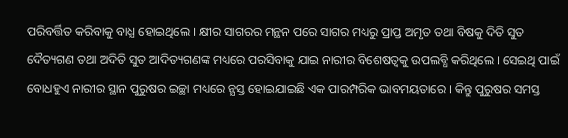ପରିବର୍ତ୍ତିତ କରିବାକୁ ବାଧ୍ଯ ହୋଇଥିଲେ । କ୍ଷୀର ସାଗରର ମନ୍ଥନ ପରେ ସାଗର ମଧ୍ୟରୁ ପ୍ରାପ୍ତ ଅମୃତ ତଥା ବିଷକୁ ଦିତି ସୁତ ଦୈତ୍ୟଗଣ ତଥା ଅଦିତି ସୁତ ଆଦିତ୍ୟଗଣଙ୍କ ମଧ୍ୟରେ ପରସିବାକୁ ଯାଇ ନାରୀର ବିଶେଷତ୍ୱକୁ ଉପଲବ୍ଧି କରିଥିଲେ । ସେଇଥି ପାଇଁ ବୋଧହୁଏ ନାରୀର ସ୍ଥାନ ପୁରୁଷର ଇଚ୍ଛା ମଧ୍ୟରେ ନ୍ଯସ୍ତ ହୋଇଯାଇଛି ଏକ ପାରମ୍ପରିକ ଭାବମୟତାରେ । କିନ୍ତୁ ପୁରୁଷର ସମସ୍ତ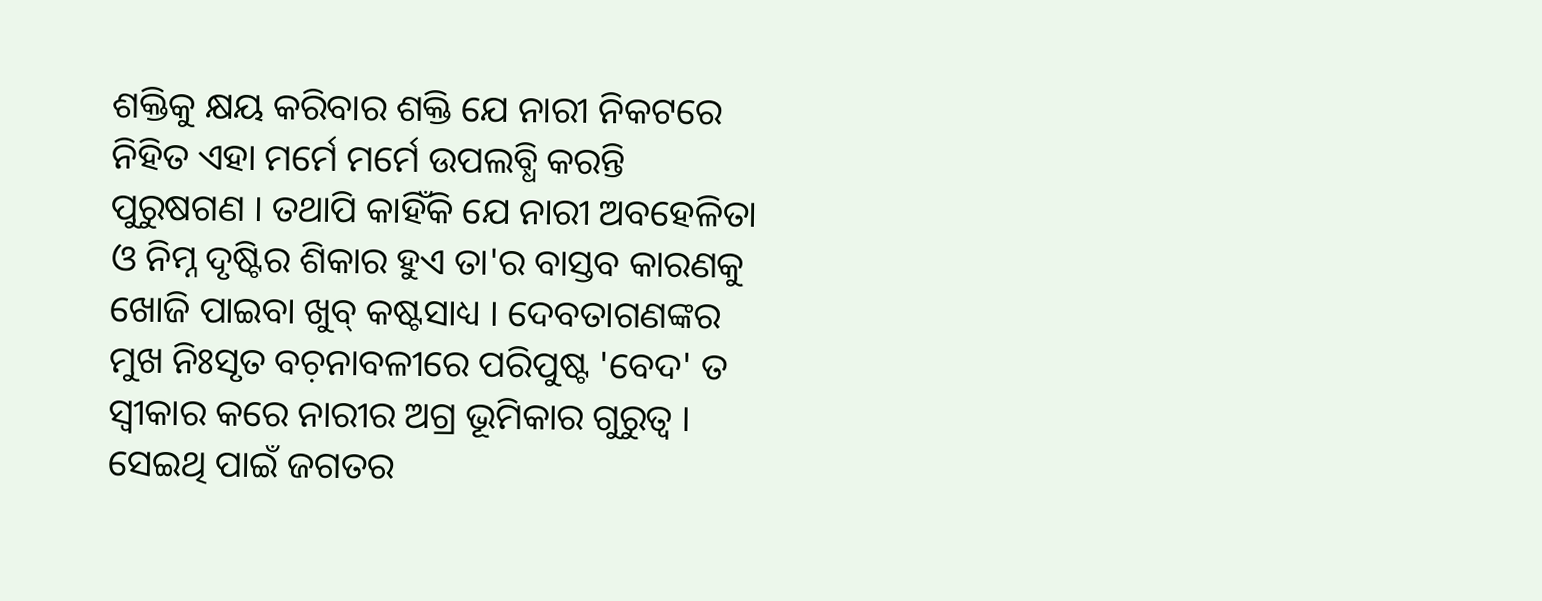ଶକ୍ତିକୁ କ୍ଷୟ କରିବାର ଶକ୍ତି ଯେ ନାରୀ ନିକଟରେ ନିହିତ ଏହା ମର୍ମେ ମର୍ମେ ଉପଲବ୍ଧି କରନ୍ତି ପୁରୁଷଗଣ । ତଥାପି କାହିଁକି ଯେ ନାରୀ ଅବହେଳିତା ଓ ନିମ୍ନ ଦୃଷ୍ଟିର ଶିକାର ହୁଏ ତା'ର ବାସ୍ତବ କାରଣକୁ ଖୋଜି ପାଇବା ଖୁବ୍ କଷ୍ଟସାଧ୍ୟ । ଦେବତାଗଣଙ୍କର ମୁଖ ନିଃସୃତ ବଚ଼ନାବଳୀରେ ପରିପୁଷ୍ଟ 'ବେଦ' ତ ସ୍ବୀକାର କରେ ନାରୀର ଅଗ୍ର ଭୂମିକାର ଗୁରୁତ୍ବ । ସେଇଥି ପାଇଁ ଜଗତର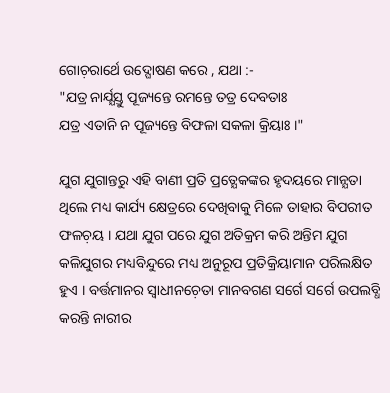ଗୋଚ଼ରାର୍ଥେ ଉଦ୍ଘୋଷଣ କରେ , ଯଥା :-
"ଯତ୍ର ନାର୍ଯ୍ଯସ୍ତୁ ପୂଜ୍ୟନ୍ତେ ରମନ୍ତେ ତତ୍ର ଦେବତାଃ
ଯତ୍ର ଏତାନି ନ ପୂଜ୍ୟନ୍ତେ ବିଫଳା ସକଳା କ୍ରିୟାଃ ।"

ଯୁଗ ଯୁଗାନ୍ତରୁ ଏହି ବାଣୀ ପ୍ରତି ପ୍ରତ୍ଯେକଙ୍କର ହୃଦୟରେ ମାନ୍ଯତା ଥିଲେ ମଧ୍ୟ କାର୍ଯ୍ୟ କ୍ଷେତ୍ରରେ ଦେଖିବାକୁ ମିଳେ ତାହାର ବିପରୀତ ଫଳଚ଼ୟ । ଯଥା ଯୁଗ ପରେ ଯୁଗ ଅତିକ୍ରମ କରି ଅନ୍ତିମ ଯୁଗ କଳିଯୁଗର ମଧ୍ୟବିନ୍ଦୁରେ ମଧ୍ୟ ଅନୁରୂପ ପ୍ରତିକ୍ରିୟାମାନ ପରିଲକ୍ଷିତ ହୁଏ । ବର୍ତ୍ତମାନର ସ୍ବାଧୀନଚ଼େତା ମାନବଗଣ ସର୍ଗେ ସର୍ଗେ ଉପଲବ୍ଧି କରନ୍ତି ନାରୀର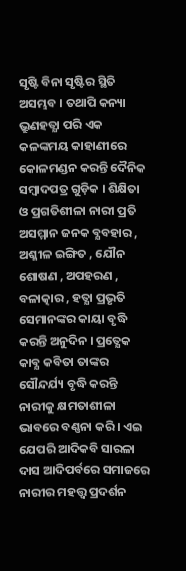ସୃଷ୍ଟି ବିନା ସୃଷ୍ଟିର ସ୍ଥିତି ଅସମ୍ଭବ । ତଥାପି କନ୍ୟା ଭ୍ରୁଣହତ୍ଯା ପରି ଏକ କଳଙ୍କମୟ କାହାଣୀରେ କୋଳମଣ୍ଡନ କରନ୍ତି ଦୈନିକ ସମ୍ବାଦପତ୍ର ଗୁଡ଼ିକ । ଶିକ୍ଷିତା ଓ ପ୍ରଗତିଶୀଳା ନାରୀ ପ୍ରତି ଅସମ୍ମାନ ଜନକ ବ୍ଯବହାର , ଅଶ୍ଳୀଳ ଇଙ୍ଗିତ , ଯୌନ ଶୋଷଣ , ଅପହରଣ , ବଳାତ୍କାର , ହତ୍ଯା ପ୍ରଭୃତି ସେମାନଙ୍କର କାୟା ବୃଦ୍ଧି କରନ୍ତି ଅନୁଦିନ । ପ୍ରତ୍ଯେକ କାବ୍ଯ କବିତା ତାଙ୍କର ସୌନ୍ଦର୍ଯ୍ୟ ବୃଦ୍ଧି କରନ୍ତି ନାରୀକୁ କ୍ଷମତାଶୀଳା ଭାବରେ ବଣ୍ଣନା କରି । ଏଇ ଯେପରି ଆଦିକବି ସାରଳା ଦାସ ଆଦିପର୍ବରେ ସମାଜରେ ନାରୀର ମହତ୍ତ୍ବ ପ୍ରଦର୍ଶନ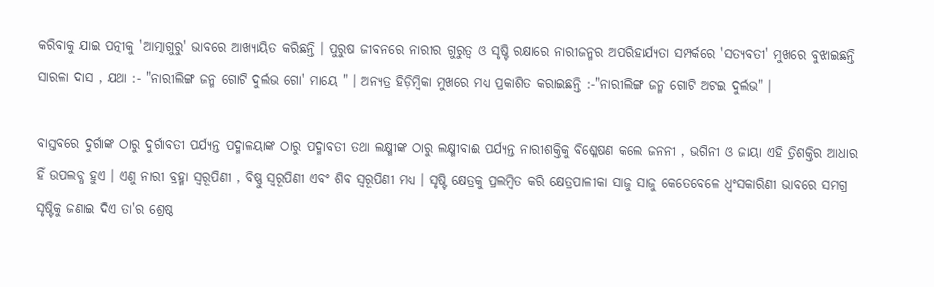କରିବାକୁ ଯାଇ ପତ୍ନୀକୁ 'ଆତ୍ମାଗୁରୁ' ଭାବରେ ଆଖ୍ୟାୟିତ କରିଛନ୍ତି । ପୁରୁଷ ଜୀବନରେ ନାରୀର ଗୁରୁତ୍ବ ଓ ସୃଷ୍ଟି ରକ୍ଷାରେ ନାରୀଜନ୍ମର ଅପରିହାର୍ଯ୍ଯତା ସମ୍ପର୍କରେ 'ସତ୍ଯବତୀ' ମୁଖରେ ବୁଝାଇଛନ୍ତି ସାରଳା ଦାସ , ଯଥା :- "ନାରୀଲିଙ୍ଗ ଜନ୍ମ ଗୋଟି ଦୁର୍ଲଭ ଗୋ' ମାୟେ " । ଅନ୍ୟତ୍ର ହିଡ଼ିମ୍ବିକା ମୁଖରେ ମଧ୍ୟ ପ୍ରକାଶିତ କରାଇଛନ୍ତି :-"ନାରୀଲିଙ୍ଗ ଜନ୍ମ ଗୋଟି ଅଟଇ ଦୁର୍ଲଭ" ।

ବାସ୍ତବରେ ଦୁର୍ଗାଙ୍କ ଠାରୁ ଦୁର୍ଗାବତୀ ପର୍ଯ୍ଯନ୍ତ ପଦ୍ମାଳୟାଙ୍କ ଠାରୁ ପଦ୍ମାବତୀ ତଥା ଲକ୍ଷ୍ମୀଙ୍କ ଠାରୁ ଲକ୍ଷ୍ମୀବାଈ ପର୍ଯ୍ଯନ୍ତ ନାରୀଶକ୍ତିକୁ ବିଶ୍ଳେଷଣ କଲେ ଜନନୀ , ଭଗିନୀ ଓ ଜାୟା ଏହି ତ୍ରିଶକ୍ତିର ଆଧାର ହିଁ ଉପଲବ୍ଧ ହୁଏ । ଏଣୁ ନାରୀ ବ୍ରହ୍ମା ସ୍ବରୂପିଣୀ , ବିଷ୍ଣୁ ସ୍ବରୂପିଣୀ ଏବଂ ଶିବ ସ୍ବରୂପିଣୀ ମଧ୍ୟ । ସୃଷ୍ଟି କ୍ଷେତ୍ରକୁ ପ୍ରଲମ୍ବିତ କରି କ୍ଷେତ୍ରପାଳୀକା ସାଜୁ ସାଜୁ କେତେବେଳେ ଧ୍ବଂସକାରିଣୀ ଭାବରେ ସମଗ୍ର ସୃଷ୍ଟିକୁ ଜଣାଇ ଦିଏ ତା'ର ଶ୍ରେଷ୍ଠ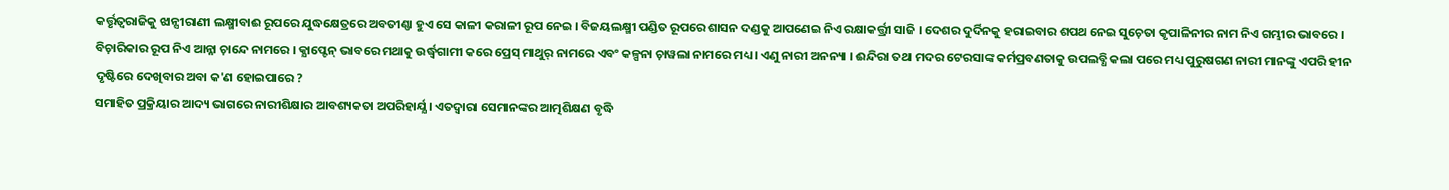କର୍ତ୍ତୃତ୍ବରାଜିକୁ ଝାନ୍ସୀରାଣୀ ଲକ୍ଷ୍ମୀବାଈ ରୂପରେ ଯୁଦ୍ଧକ୍ଷେତ୍ରରେ ଅବତୀଣ୍ଣା ହୁଏ ସେ କାଳୀ କରାଳୀ ରୂପ ନେଇ । ବିଜୟଲକ୍ଷ୍ମୀ ପଣ୍ଡିତ ରୂପରେ ଶାସନ ଦଣ୍ଡକୁ ଆପଣେଇ ନିଏ ରକ୍ଷାକର୍ତ୍ତ୍ରୀ ସାଜି । ଦେଶର ଦୁର୍ଦିନକୁ ହରାଇବାର ଶପଥ ନେଇ ସୁଚ଼େତା କୃପାଳିନୀର ନାମ ନିଏ ଗମ୍ଭୀର ଭାବରେ । ବିଚ଼ାରିକାର ରୂପ ନିଏ ଆନ୍ନା ଚ଼ାନ୍ଦେ ନାମରେ । କ୍ଯାପ୍ଟେନ୍ ଭାବରେ ମଥାକୁ ଉର୍ଦ୍ଧ୍ବଗାମୀ କରେ ପ୍ରେସ୍ ମାଥୁର୍ ନାମରେ ଏବଂ କଳ୍ପନା ଚ଼ାୱଲା ନାମରେ ମଧ୍ୟ । ଏଣୁ ନାରୀ ଅନନ୍ୟା । ଈନ୍ଦିରା ତଥା ମଦର ଟେରସାଙ୍କ କର୍ମପ୍ରବଣତାକୁ ଉପଲବ୍ଧି କଲା ପରେ ମଧ୍ୟ ପୁରୁଷଗଣ ନାରୀ ମାନଙ୍କୁ ଏପରି ହୀନ ଦୃଷ୍ଟିରେ ଦେଖିବାର ଅବା କ'ଣ ହୋଇପାରେ ?
ସମାହିତ ପ୍ରକ୍ରିୟାର ଆଦ୍ୟ ଭାଗରେ ନାରୀଶିକ୍ଷାର ଆବଶ୍ୟକତା ଅପରିହାର୍ଯ୍ଯ । ଏତଦ୍ବାରା ସେମାନଙ୍କର ଆତ୍ମଶିକ୍ଷଣ ବୃଦ୍ଧି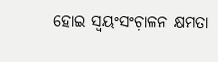ହୋଇ ସ୍ବୟଂସଂଚ଼ାଳନ କ୍ଷମତା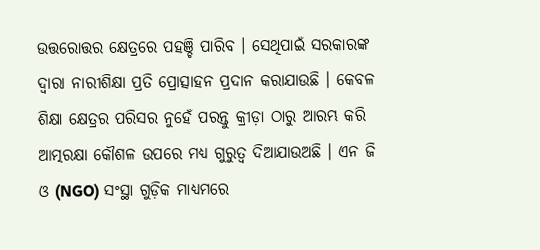ଉତ୍ତରୋତ୍ତର କ୍ଷେତ୍ରରେ ପହଞ୍ଚି ପାରିବ । ସେଥିପାଇଁ ସରକାରଙ୍କ ଦ୍ବାରା ନାରୀଶିକ୍ଷା ପ୍ରତି ପ୍ରୋତ୍ସାହନ ପ୍ରଦାନ କରାଯାଉଛି । କେବଳ ଶିକ୍ଷା କ୍ଷେତ୍ରର ପରିସର ନୁହେଁ ପରନ୍ତୁ କ୍ରୀଡ଼ା ଠାରୁ ଆରମ୍ଭ କରି ଆତ୍ମରକ୍ଷା କୌଶଳ ଉପରେ ମଧ୍ୟ ଗୁରୁତ୍ୱ ଦିଆଯାଉଅଛି । ଏନ ଜି ଓ (NGO) ସଂସ୍ଥା ଗୁଡ଼ିକ ମାଧ୍ୟମରେ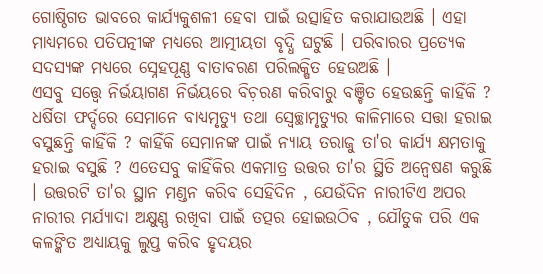ଗୋଷ୍ଠିଗତ ଭାବରେ କାର୍ଯ୍ୟକୁଶଳୀ ହେବା ପାଇଁ ଉତ୍ସାହିତ କରାଯାଉଅଛି । ଏହା ମାଧ୍ୟମରେ ପତିପତ୍ନୀଙ୍କ ମଧ୍ୟରେ ଆତ୍ମୀୟତା ବୃଦ୍ଧି ଘଟୁଛି । ପରିବାରର ପ୍ରତ୍ୟେକ ସଦସ୍ୟଙ୍କ ମଧ୍ୟରେ ସ୍ନେହପୂଣ୍ଣ ବାତାବରଣ ପରିଲକ୍ଷିତ ହେଉଅଛି ।
ଏସବୁ ସତ୍ତ୍ୱେ ନିର୍ଭୟାଗଣ ନିର୍ଭୟରେ ବିଚ଼ରଣ କରିବାରୁ ବଞ୍ଚିତ ହେଉଛନ୍ତି କାହିଁକି ? ଧର୍ଷିତା ଫର୍ଦ୍ଦରେ ସେମାନେ ବାଧ୍ୟମୃତ୍ଯୁ ତଥା ସ୍ବେଚ୍ଛାମୃତ୍ଯୁର କାଳିମାରେ ସତ୍ତା ହରାଇ ବସୁଛନ୍ତି କାହିଁକି ? କାହିଁକି ସେମାନଙ୍କ ପାଇଁ ନ୍ଯାୟ ତରାଜୁ ତା'ର କାର୍ଯ୍ଯ କ୍ଷମତାକୁ ହରାଇ ବସୁଛି ? ଏତେସବୁ କାହିଁକିର ଏକମାତ୍ର ଉତ୍ତର ତା'ର ସ୍ଥିତି ଅନ୍ବେଷଣ କରୁଛି । ଉତ୍ତରଟି ତା'ର ସ୍ଥାନ ମଣ୍ଡନ କରିବ ସେହିଦିନ , ଯେଉଁଦିନ ନାରୀଟିଏ ଅପର ନାରୀର ମର୍ଯ୍ଯାଦା ଅକ୍ଷୁଣ୍ଣ ରଖିବା ପାଇଁ ତତ୍ପର ହୋଇଉଠିବ , ଯୌତୁକ ପରି ଏକ କଳଙ୍କିତ ଅଧ୍ୟାୟକୁ ଲୁପ୍ତ କରିବ ହୃଦୟର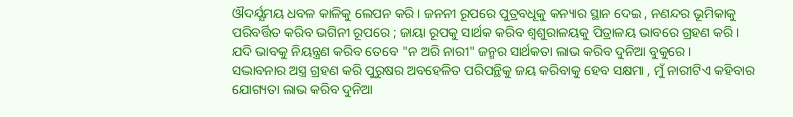ଔଦର୍ଯ୍ଯମୟ ଧବଳ କାଳିକୁ ଲେପନ କରି । ଜନନୀ ରୂପରେ ପୁତ୍ରବଧୂକୁ କନ୍ୟାର ସ୍ଥାନ ଦେଇ , ନଣନ୍ଦର ଭୂମିକାକୁ ପରିବର୍ତ୍ତିତ କରିବ ଭଗିନୀ ରୂପରେ ; ଜାୟା ରୂପକୁ ସାର୍ଥକ କରିବ ଶ୍ବଶୁରାଳୟକୁ ପିତ୍ରାଳୟ ଭାବରେ ଗ୍ରହଣ କରି । ଯଦି ଭାବକୁ ନିୟନ୍ତ୍ରଣ କରିବ ତେବେ "ନ ଅରି ନାରୀ" ଜନ୍ମର ସାର୍ଥକତା ଲାଭ କରିବ ଦୁନିଆ ବୁକୁରେ ।
ସଦ୍ଭାବନାର ଅସ୍ତ୍ର ଗ୍ରହଣ କରି ପୁରୁଷର ଅବହେଳିତ ପରିପନ୍ଥିକୁ ଜୟ କରିବାକୁ ହେବ ସକ୍ଷମା , ମୁଁ ନାରୀଟିଏ କହିବାର ଯୋଗ୍ୟତା ଲାଭ କରିବ ଦୁନିଆ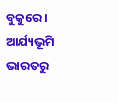ବୁକୁରେ । ଆର୍ଯ୍ୟଭୂମି ଭାରତରୁ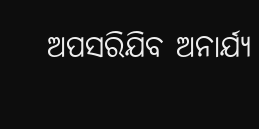ଅପସରିଯିବ ଅନାର୍ଯ୍ଯ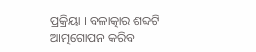ପ୍ରକ୍ରିୟା । ବଳାତ୍କାର ଶବ୍ଦଟି ଆତ୍ମଗୋପନ କରିବ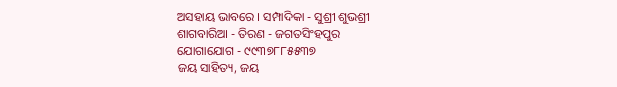ଅସହାୟ ଭାବରେ । ସମ୍ପାଦିକା - ସୁଶ୍ରୀ ଶୁଭଶ୍ରୀ
ଶାଗବାରିଆ - ତିରଣ - ଜଗତସିଂହପୁର
ଯୋଗାଯୋଗ - ୯୯୩୭୮୮୫୫୩୭
ଜୟ ସାହିତ୍ୟ, ଜୟ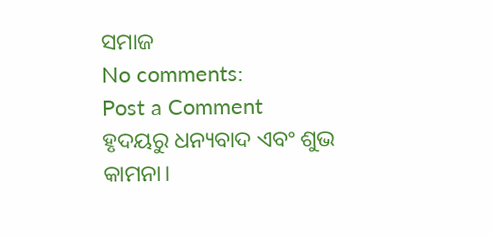ସମାଜ
No comments:
Post a Comment
ହୃଦୟରୁ ଧନ୍ୟବାଦ ଏବଂ ଶୁଭ କାମନା।